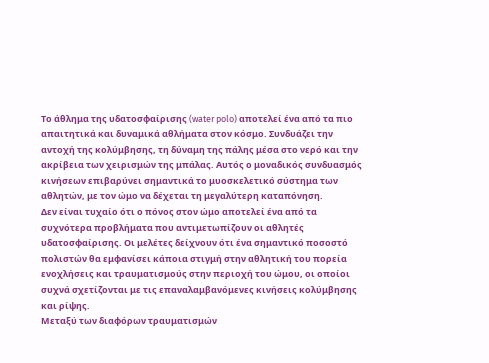Το άθλημα της υδατοσφαίρισης (water polo) αποτελεί ένα από τα πιο απαιτητικά και δυναμικά αθλήματα στον κόσμο. Συνδυάζει την αντοχή της κολύμβησης, τη δύναμη της πάλης μέσα στο νερό και την ακρίβεια των χειρισμών της μπάλας. Αυτός ο μοναδικός συνδυασμός κινήσεων επιβαρύνει σημαντικά το μυοσκελετικό σύστημα των αθλητών, με τον ώμο να δέχεται τη μεγαλύτερη καταπόνηση.
Δεν είναι τυχαίο ότι ο πόνος στον ώμο αποτελεί ένα από τα συχνότερα προβλήματα που αντιμετωπίζουν οι αθλητές υδατοσφαίρισης. Οι μελέτες δείχνουν ότι ένα σημαντικό ποσοστό πολιστών θα εμφανίσει κάποια στιγμή στην αθλητική του πορεία ενοχλήσεις και τραυματισμούς στην περιοχή του ώμου, οι οποίοι συχνά σχετίζονται με τις επαναλαμβανόμενες κινήσεις κολύμβησης και ρίψης.
Μεταξύ των διαφόρων τραυματισμών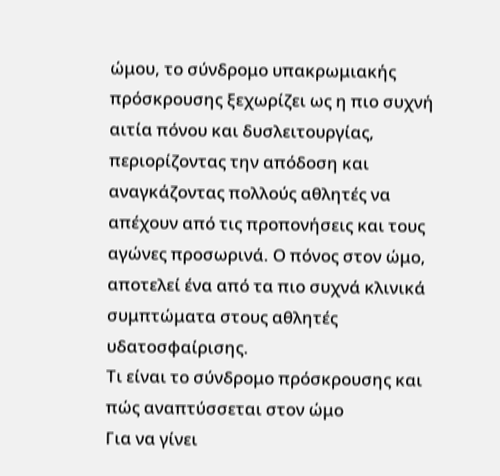ώμου, το σύνδρομο υπακρωμιακής πρόσκρουσης ξεχωρίζει ως η πιο συχνή αιτία πόνου και δυσλειτουργίας, περιορίζοντας την απόδοση και αναγκάζοντας πολλούς αθλητές να απέχουν από τις προπονήσεις και τους αγώνες προσωρινά. Ο πόνος στον ώμο, αποτελεί ένα από τα πιο συχνά κλινικά συμπτώματα στους αθλητές υδατοσφαίρισης.
Τι είναι το σύνδρομο πρόσκρουσης και πώς αναπτύσσεται στον ώμο
Για να γίνει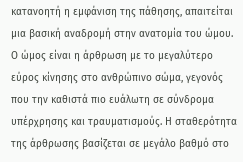κατανοητή η εμφάνιση της πάθησης, απαιτείται μια βασική αναδρομή στην ανατομία του ώμου. Ο ώμος είναι η άρθρωση με το μεγαλύτερο εύρος κίνησης στο ανθρώπινο σώμα, γεγονός που την καθιστά πιο ευάλωτη σε σύνδρομα υπέρχρησης και τραυματισμούς. Η σταθερότητα της άρθρωσης βασίζεται σε μεγάλο βαθμό στο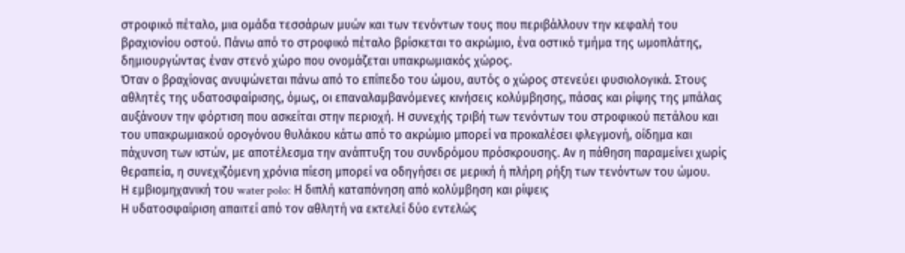στροφικό πέταλο, μια ομάδα τεσσάρων μυών και των τενόντων τους που περιβάλλουν την κεφαλή του βραχιονίου οστού. Πάνω από το στροφικό πέταλο βρίσκεται το ακρώμιο, ένα οστικό τμήμα της ωμοπλάτης, δημιουργώντας έναν στενό χώρο που ονομάζεται υπακρωμιακός χώρος.
Όταν ο βραχίονας ανυψώνεται πάνω από το επίπεδο του ώμου, αυτός ο χώρος στενεύει φυσιολογικά. Στους αθλητές της υδατοσφαίρισης, όμως, οι επαναλαμβανόμενες κινήσεις κολύμβησης, πάσας και ρίψης της μπάλας αυξάνουν την φόρτιση που ασκείται στην περιοχή. Η συνεχής τριβή των τενόντων του στροφικού πετάλου και του υπακρωμιακού ορογόνου θυλάκου κάτω από το ακρώμιο μπορεί να προκαλέσει φλεγμονή, οίδημα και πάχυνση των ιστών, με αποτέλεσμα την ανάπτυξη του συνδρόμου πρόσκρουσης. Αν η πάθηση παραμείνει χωρίς θεραπεία, η συνεχιζόμενη χρόνια πίεση μπορεί να οδηγήσει σε μερική ή πλήρη ρήξη των τενόντων του ώμου.
Η εμβιομηχανική του water polo: Η διπλή καταπόνηση από κολύμβηση και ρίψεις
Η υδατοσφαίριση απαιτεί από τον αθλητή να εκτελεί δύο εντελώς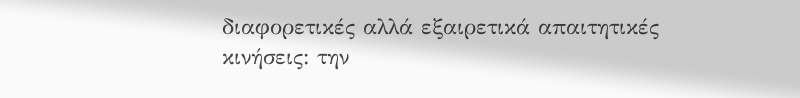διαφορετικές αλλά εξαιρετικά απαιτητικές κινήσεις: την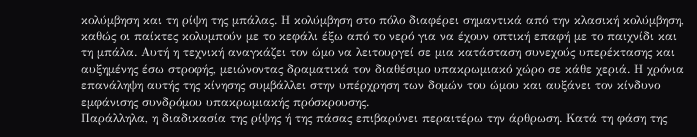κολύμβηση και τη ρίψη της μπάλας. Η κολύμβηση στο πόλο διαφέρει σημαντικά από την κλασική κολύμβηση, καθώς οι παίκτες κολυμπούν με το κεφάλι έξω από το νερό για να έχουν οπτική επαφή με το παιχνίδι και τη μπάλα. Αυτή η τεχνική αναγκάζει τον ώμο να λειτουργεί σε μια κατάσταση συνεχούς υπερέκτασης και αυξημένης έσω στροφής, μειώνοντας δραματικά τον διαθέσιμο υπακρωμιακό χώρο σε κάθε χεριά. Η χρόνια επανάληψη αυτής της κίνησης συμβάλλει στην υπέρχρηση των δομών του ώμου και αυξάνει τον κίνδυνο εμφάνισης συνδρόμου υπακρωμιακής πρόσκρουσης.
Παράλληλα, η διαδικασία της ρίψης ή της πάσας επιβαρύνει περαιτέρω την άρθρωση. Κατά τη φάση της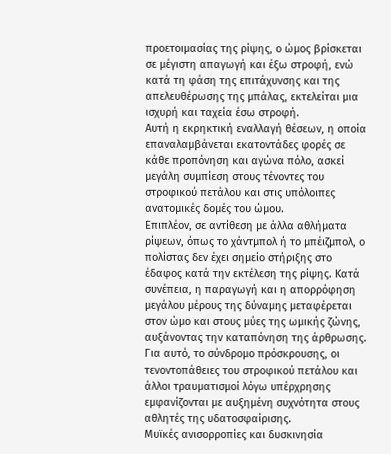προετοιμασίας της ρίψης, ο ώμος βρίσκεται σε μέγιστη απαγωγή και έξω στροφή, ενώ κατά τη φάση της επιτάχυνσης και της απελευθέρωσης της μπάλας, εκτελείται μια ισχυρή και ταχεία έσω στροφή.
Αυτή η εκρηκτική εναλλαγή θέσεων, η οποία επαναλαμβάνεται εκατοντάδες φορές σε κάθε προπόνηση και αγώνα πόλο, ασκεί μεγάλη συμπίεση στους τένοντες του στροφικού πετάλου και στις υπόλοιπες ανατομικές δομές του ώμου.
Επιπλέον, σε αντίθεση με άλλα αθλήματα ρίψεων, όπως το χάντμπολ ή το μπέιζμπολ, ο πολίστας δεν έχει σημείο στήριξης στο έδαφος κατά την εκτέλεση της ρίψης. Κατά συνέπεια, η παραγωγή και η απορρόφηση μεγάλου μέρους της δύναμης μεταφέρεται στον ώμο και στους μύες της ωμικής ζώνης, αυξάνοντας την καταπόνηση της άρθρωσης. Για αυτό, το σύνδρομο πρόσκρουσης, οι τενοντοπάθειες του στροφικού πετάλου και άλλοι τραυματισμοί λόγω υπέρχρησης εμφανίζονται με αυξημένη συχνότητα στους αθλητές της υδατοσφαίρισης.
Μυϊκές ανισορροπίες και δυσκινησία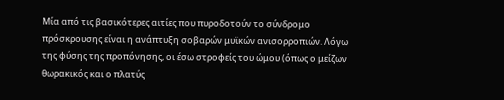Μία από τις βασικότερες αιτίες που πυροδοτούν το σύνδρομο πρόσκρουσης είναι η ανάπτυξη σοβαρών μυϊκών ανισορροπιών. Λόγω της φύσης της προπόνησης, οι έσω στροφείς του ώμου (όπως ο μείζων θωρακικός και ο πλατύς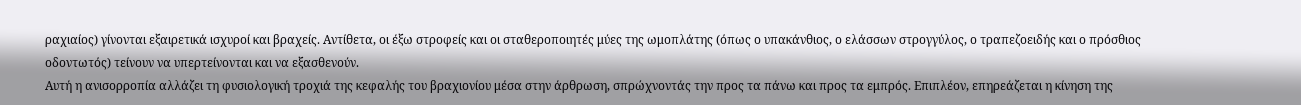ραχιαίος) γίνονται εξαιρετικά ισχυροί και βραχείς. Αντίθετα, οι έξω στροφείς και οι σταθεροποιητές μύες της ωμοπλάτης (όπως ο υπακάνθιος, ο ελάσσων στρογγύλος, ο τραπεζοειδής και ο πρόσθιος οδοντωτός) τείνουν να υπερτείνονται και να εξασθενούν.
Αυτή η ανισορροπία αλλάζει τη φυσιολογική τροχιά της κεφαλής του βραχιονίου μέσα στην άρθρωση, σπρώχνοντάς την προς τα πάνω και προς τα εμπρός. Επιπλέον, επηρεάζεται η κίνηση της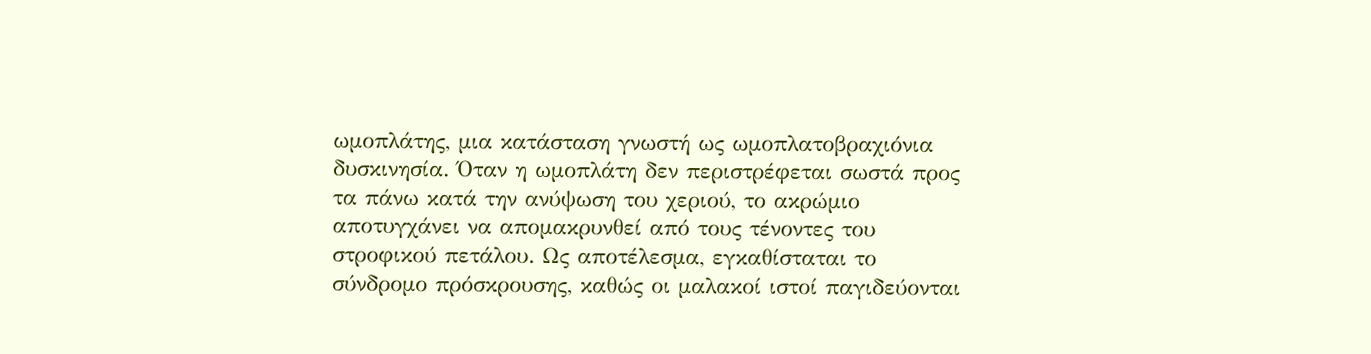ωμοπλάτης, μια κατάσταση γνωστή ως ωμοπλατοβραχιόνια δυσκινησία. Όταν η ωμοπλάτη δεν περιστρέφεται σωστά προς τα πάνω κατά την ανύψωση του χεριού, το ακρώμιο αποτυγχάνει να απομακρυνθεί από τους τένοντες του στροφικού πετάλου. Ως αποτέλεσμα, εγκαθίσταται το σύνδρομο πρόσκρουσης, καθώς οι μαλακοί ιστοί παγιδεύονται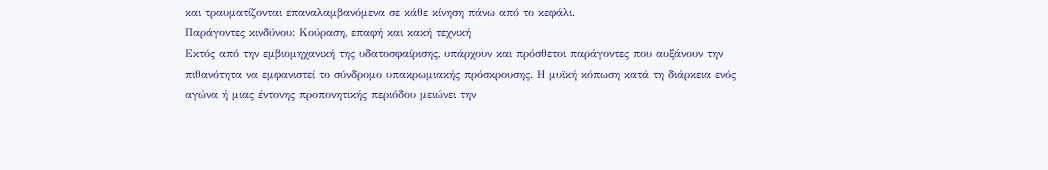και τραυματίζονται επαναλαμβανόμενα σε κάθε κίνηση πάνω από το κεφάλι.
Παράγοντες κινδύνου: Κούραση, επαφή και κακή τεχνική
Εκτός από την εμβιομηχανική της υδατοσφαίρισης, υπάρχουν και πρόσθετοι παράγοντες που αυξάνουν την πιθανότητα να εμφανιστεί το σύνδρομο υπακρωμιακής πρόσκρουσης. Η μυϊκή κόπωση κατά τη διάρκεια ενός αγώνα ή μιας έντονης προπονητικής περιόδου μειώνει την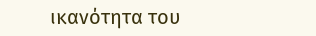ικανότητα του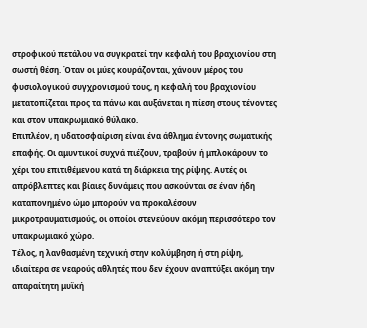στροφικού πετάλου να συγκρατεί την κεφαλή του βραχιονίου στη σωστή θέση. Όταν οι μύες κουράζονται, χάνουν μέρος του φυσιολογικού συγχρονισμού τους, η κεφαλή του βραχιονίου μετατοπίζεται προς τα πάνω και αυξάνεται η πίεση στους τένοντες και στον υπακρωμιακό θύλακο.
Επιπλέον, η υδατοσφαίριση είναι ένα άθλημα έντονης σωματικής επαφής. Οι αμυντικοί συχνά πιέζουν, τραβούν ή μπλοκάρουν το χέρι του επιτιθέμενου κατά τη διάρκεια της ρίψης. Αυτές οι απρόβλεπτες και βίαιες δυνάμεις που ασκούνται σε έναν ήδη καταπονημένο ώμο μπορούν να προκαλέσουν μικροτραυματισμούς, οι οποίοι στενεύουν ακόμη περισσότερο τον υπακρωμιακό χώρο.
Τέλος, η λανθασμένη τεχνική στην κολύμβηση ή στη ρίψη, ιδιαίτερα σε νεαρούς αθλητές που δεν έχουν αναπτύξει ακόμη την απαραίτητη μυϊκή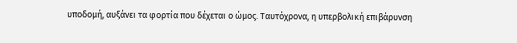υποδομή, αυξάνει τα φορτία που δέχεται ο ώμος. Ταυτόχρονα, η υπερβολική επιβάρυνση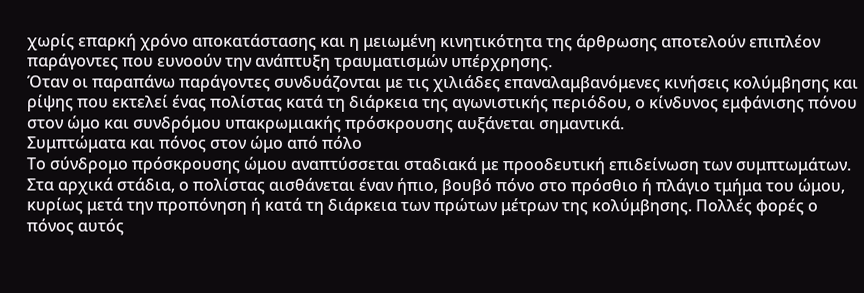χωρίς επαρκή χρόνο αποκατάστασης και η μειωμένη κινητικότητα της άρθρωσης αποτελούν επιπλέον παράγοντες που ευνοούν την ανάπτυξη τραυματισμών υπέρχρησης.
Όταν οι παραπάνω παράγοντες συνδυάζονται με τις χιλιάδες επαναλαμβανόμενες κινήσεις κολύμβησης και ρίψης που εκτελεί ένας πολίστας κατά τη διάρκεια της αγωνιστικής περιόδου, ο κίνδυνος εμφάνισης πόνου στον ώμο και συνδρόμου υπακρωμιακής πρόσκρουσης αυξάνεται σημαντικά.
Συμπτώματα και πόνος στον ώμο από πόλο
Το σύνδρομο πρόσκρουσης ώμου αναπτύσσεται σταδιακά με προοδευτική επιδείνωση των συμπτωμάτων. Στα αρχικά στάδια, ο πολίστας αισθάνεται έναν ήπιο, βουβό πόνο στο πρόσθιο ή πλάγιο τμήμα του ώμου, κυρίως μετά την προπόνηση ή κατά τη διάρκεια των πρώτων μέτρων της κολύμβησης. Πολλές φορές ο πόνος αυτός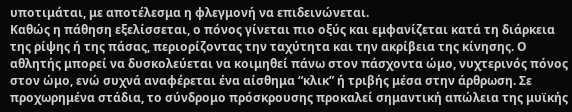υποτιμάται, με αποτέλεσμα η φλεγμονή να επιδεινώνεται.
Καθώς η πάθηση εξελίσσεται, ο πόνος γίνεται πιο οξύς και εμφανίζεται κατά τη διάρκεια της ρίψης ή της πάσας, περιορίζοντας την ταχύτητα και την ακρίβεια της κίνησης. Ο αθλητής μπορεί να δυσκολεύεται να κοιμηθεί πάνω στον πάσχοντα ώμο, νυχτερινός πόνος στον ώμο, ενώ συχνά αναφέρεται ένα αίσθημα “κλικ” ή τριβής μέσα στην άρθρωση. Σε προχωρημένα στάδια, το σύνδρομο πρόσκρουσης προκαλεί σημαντική απώλεια της μυϊκής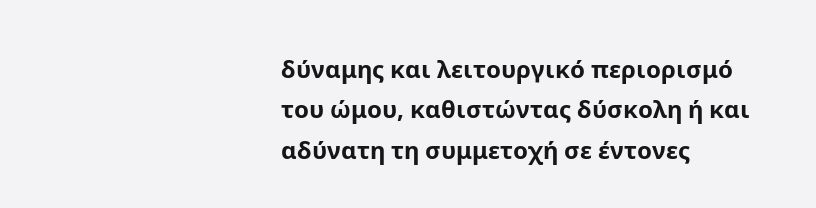δύναμης και λειτουργικό περιορισμό του ώμου, καθιστώντας δύσκολη ή και αδύνατη τη συμμετοχή σε έντονες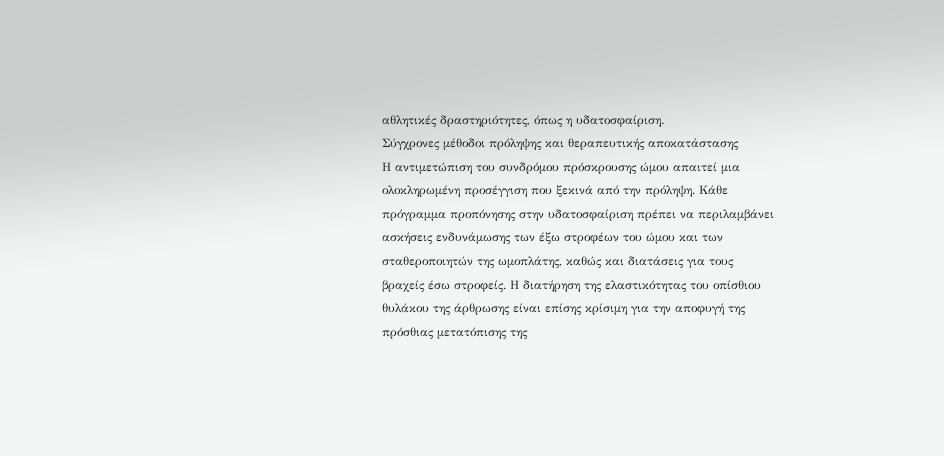αθλητικές δραστηριότητες, όπως η υδατοσφαίριση.
Σύγχρονες μέθοδοι πρόληψης και θεραπευτικής αποκατάστασης
Η αντιμετώπιση του συνδρόμου πρόσκρουσης ώμου απαιτεί μια ολοκληρωμένη προσέγγιση που ξεκινά από την πρόληψη. Κάθε πρόγραμμα προπόνησης στην υδατοσφαίριση πρέπει να περιλαμβάνει ασκήσεις ενδυνάμωσης των έξω στροφέων του ώμου και των σταθεροποιητών της ωμοπλάτης, καθώς και διατάσεις για τους βραχείς έσω στροφείς. Η διατήρηση της ελαστικότητας του οπίσθιου θυλάκου της άρθρωσης είναι επίσης κρίσιμη για την αποφυγή της πρόσθιας μετατόπισης της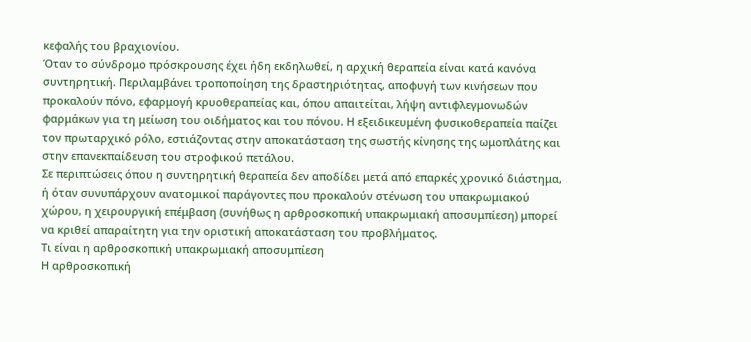κεφαλής του βραχιονίου.
Όταν το σύνδρομο πρόσκρουσης έχει ήδη εκδηλωθεί, η αρχική θεραπεία είναι κατά κανόνα συντηρητική. Περιλαμβάνει τροποποίηση της δραστηριότητας, αποφυγή των κινήσεων που προκαλούν πόνο, εφαρμογή κρυοθεραπείας και, όπου απαιτείται, λήψη αντιφλεγμονωδών φαρμάκων για τη μείωση του οιδήματος και του πόνου. Η εξειδικευμένη φυσικοθεραπεία παίζει τον πρωταρχικό ρόλο, εστιάζοντας στην αποκατάσταση της σωστής κίνησης της ωμοπλάτης και στην επανεκπαίδευση του στροφικού πετάλου.
Σε περιπτώσεις όπου η συντηρητική θεραπεία δεν αποδίδει μετά από επαρκές χρονικό διάστημα, ή όταν συνυπάρχουν ανατομικοί παράγοντες που προκαλούν στένωση του υπακρωμιακού χώρου, η χειρουργική επέμβαση (συνήθως η αρθροσκοπική υπακρωμιακή αποσυμπίεση) μπορεί να κριθεί απαραίτητη για την οριστική αποκατάσταση του προβλήματος.
Τι είναι η αρθροσκοπική υπακρωμιακή αποσυμπίεση
Η αρθροσκοπική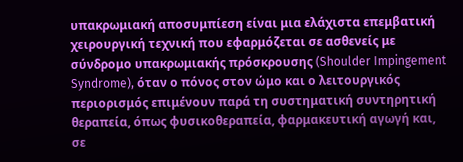υπακρωμιακή αποσυμπίεση είναι μια ελάχιστα επεμβατική χειρουργική τεχνική που εφαρμόζεται σε ασθενείς με σύνδρομο υπακρωμιακής πρόσκρουσης (Shoulder Impingement Syndrome), όταν ο πόνος στον ώμο και ο λειτουργικός περιορισμός επιμένουν παρά τη συστηματική συντηρητική θεραπεία, όπως φυσικοθεραπεία, φαρμακευτική αγωγή και, σε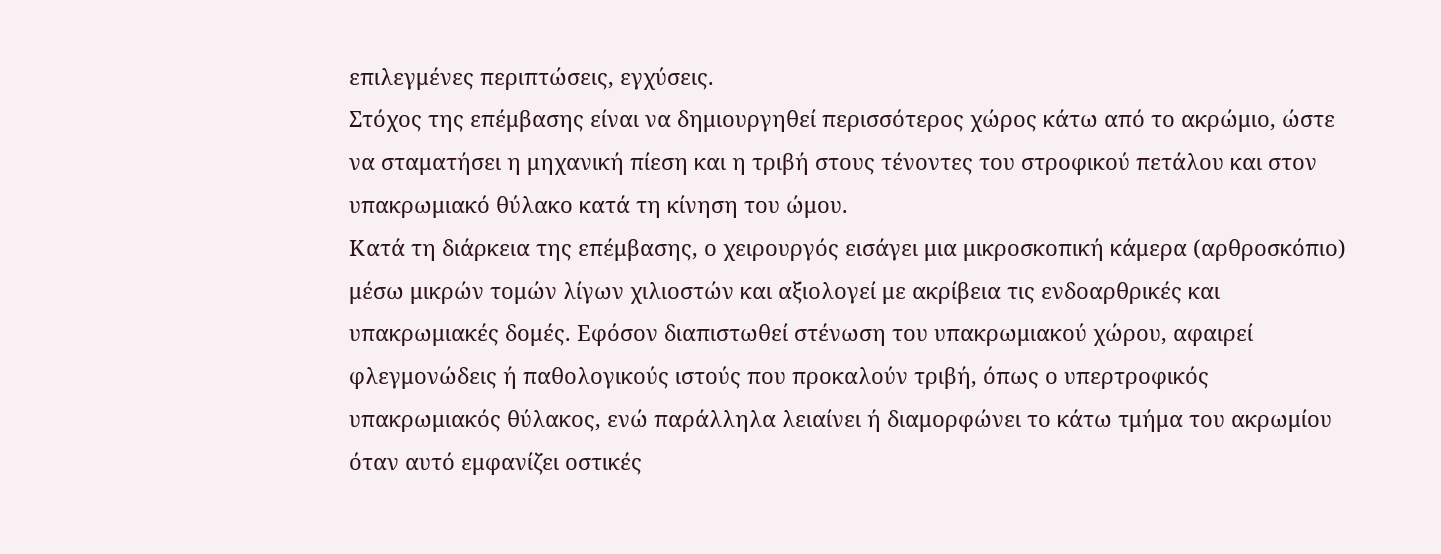επιλεγμένες περιπτώσεις, εγχύσεις.
Στόχος της επέμβασης είναι να δημιουργηθεί περισσότερος χώρος κάτω από το ακρώμιο, ώστε να σταματήσει η μηχανική πίεση και η τριβή στους τένοντες του στροφικού πετάλου και στον υπακρωμιακό θύλακο κατά τη κίνηση του ώμου.
Κατά τη διάρκεια της επέμβασης, ο χειρουργός εισάγει μια μικροσκοπική κάμερα (αρθροσκόπιο) μέσω μικρών τομών λίγων χιλιοστών και αξιολογεί με ακρίβεια τις ενδοαρθρικές και υπακρωμιακές δομές. Εφόσον διαπιστωθεί στένωση του υπακρωμιακού χώρου, αφαιρεί φλεγμονώδεις ή παθολογικούς ιστούς που προκαλούν τριβή, όπως ο υπερτροφικός υπακρωμιακός θύλακος, ενώ παράλληλα λειαίνει ή διαμορφώνει το κάτω τμήμα του ακρωμίου όταν αυτό εμφανίζει οστικές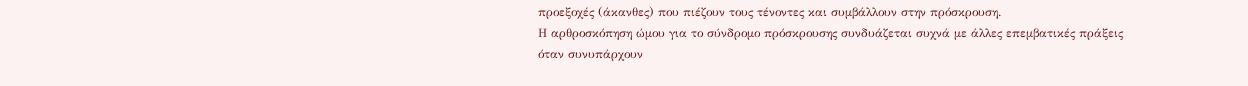προεξοχές (άκανθες) που πιέζουν τους τένοντες και συμβάλλουν στην πρόσκρουση.
Η αρθροσκόπηση ώμου για το σύνδρομο πρόσκρουσης συνδυάζεται συχνά με άλλες επεμβατικές πράξεις όταν συνυπάρχουν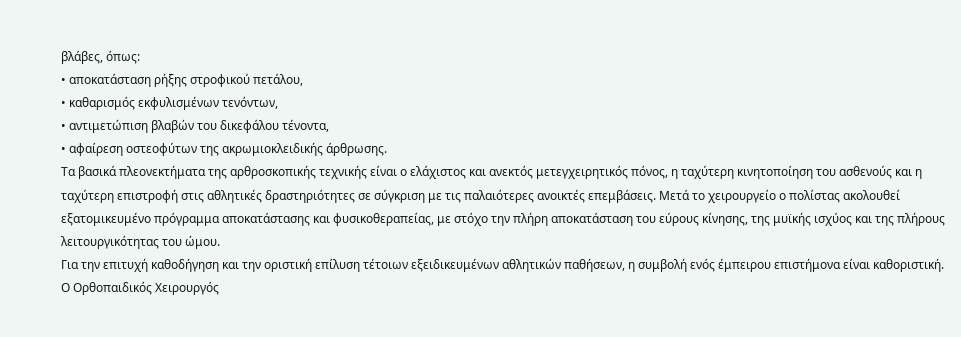βλάβες, όπως:
• αποκατάσταση ρήξης στροφικού πετάλου,
• καθαρισμός εκφυλισμένων τενόντων,
• αντιμετώπιση βλαβών του δικεφάλου τένοντα,
• αφαίρεση οστεοφύτων της ακρωμιοκλειδικής άρθρωσης.
Τα βασικά πλεονεκτήματα της αρθροσκοπικής τεχνικής είναι ο ελάχιστος και ανεκτός μετεγχειρητικός πόνος, η ταχύτερη κινητοποίηση του ασθενούς και η ταχύτερη επιστροφή στις αθλητικές δραστηριότητες σε σύγκριση με τις παλαιότερες ανοικτές επεμβάσεις. Μετά το χειρουργείο ο πολίστας ακολουθεί εξατομικευμένο πρόγραμμα αποκατάστασης και φυσικοθεραπείας, με στόχο την πλήρη αποκατάσταση του εύρους κίνησης, της μυϊκής ισχύος και της πλήρους λειτουργικότητας του ώμου.
Για την επιτυχή καθοδήγηση και την οριστική επίλυση τέτοιων εξειδικευμένων αθλητικών παθήσεων, η συμβολή ενός έμπειρου επιστήμονα είναι καθοριστική. Ο Ορθοπαιδικός Χειρουργός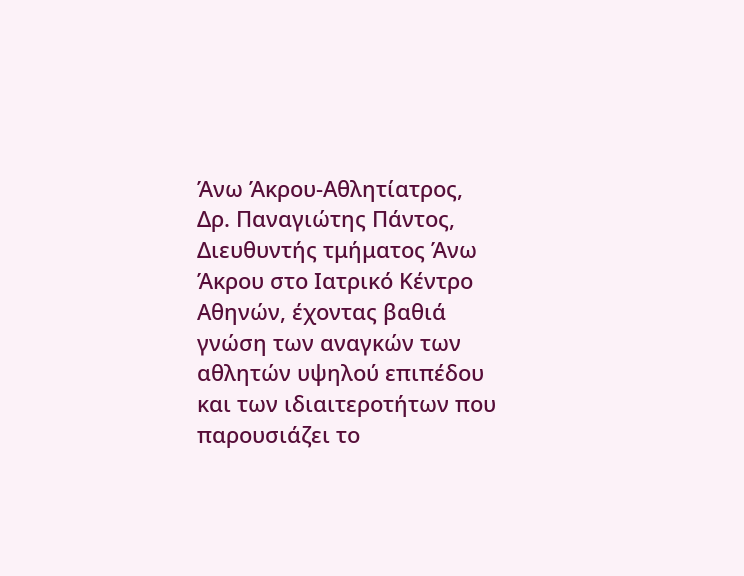Άνω Άκρου-Αθλητίατρος, Δρ. Παναγιώτης Πάντος, Διευθυντής τμήματος Άνω Άκρου στο Ιατρικό Κέντρο Αθηνών, έχοντας βαθιά γνώση των αναγκών των αθλητών υψηλού επιπέδου και των ιδιαιτεροτήτων που παρουσιάζει το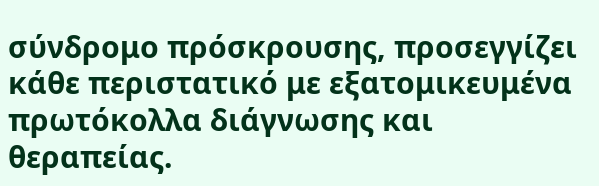σύνδρομο πρόσκρουσης, προσεγγίζει κάθε περιστατικό με εξατομικευμένα πρωτόκολλα διάγνωσης και θεραπείας.